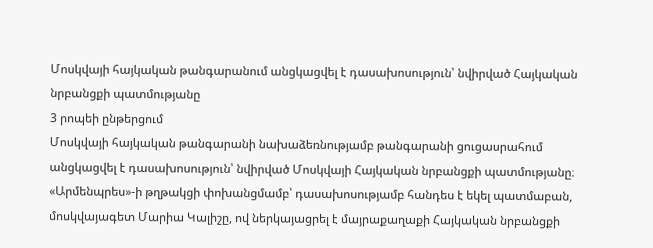Մոսկվայի հայկական թանգարանում անցկացվել է դասախոսություն՝ նվիրված Հայկական նրբանցքի պատմությանը
3 րոպեի ընթերցում
Մոսկվայի հայկական թանգարանի նախաձեռնությամբ թանգարանի ցուցասրահում անցկացվել է դասախոսություն՝ նվիրված Մոսկվայի Հայկական նրբանցքի պատմությանը։
«Արմենպրես»-ի թղթակցի փոխանցմամբ՝ դասախոսությամբ հանդես է եկել պատմաբան, մոսկվայագետ Մարիա Կալիշը, ով ներկայացրել է մայրաքաղաքի Հայկական նրբանցքի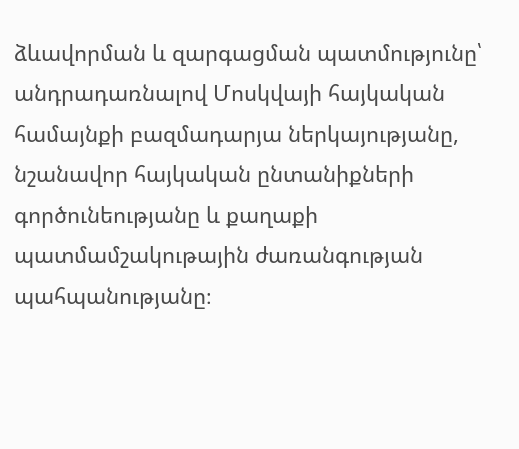ձևավորման և զարգացման պատմությունը՝ անդրադառնալով Մոսկվայի հայկական համայնքի բազմադարյա ներկայությանը, նշանավոր հայկական ընտանիքների գործունեությանը և քաղաքի պատմամշակութային ժառանգության պահպանությանը։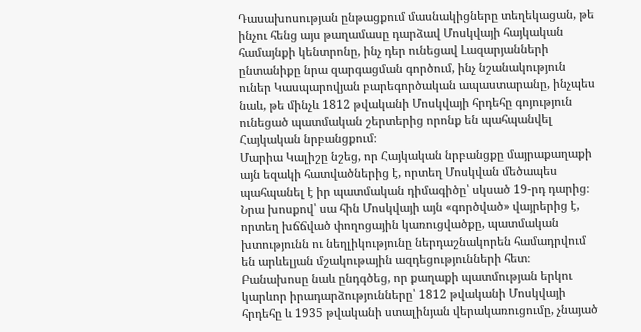Դասախոսության ընթացքում մասնակիցները տեղեկացան, թե ինչու հենց այս թաղամասը դարձավ Մոսկվայի հայկական համայնքի կենտրոնը, ինչ դեր ունեցավ Լազարյանների ընտանիքը նրա զարգացման գործում, ինչ նշանակություն ուներ Կասպարովյան բարեգործական ապաստարանը, ինչպես նաև, թե մինչև 1812 թվականի Մոսկվայի հրդեհը գոյություն ունեցած պատմական շերտերից որոնք են պահպանվել Հայկական նրբանցքում։
Մարիա Կալիշը նշեց, որ Հայկական նրբանցքը մայրաքաղաքի այն եզակի հատվածներից է, որտեղ Մոսկվան մեծապես պահպանել է իր պատմական դիմագիծը՝ սկսած 19-րդ դարից։ Նրա խոսքով՝ սա հին Մոսկվայի այն «գործված» վայրերից է, որտեղ խճճված փողոցային կառուցվածքը, պատմական խտությունն ու նեղլիկությունը ներդաշնակորեն համադրվում են արևելյան մշակութային ազդեցությունների հետ։
Բանախոսը նաև ընդգծեց, որ քաղաքի պատմության երկու կարևոր իրադարձությունները՝ 1812 թվականի Մոսկվայի հրդեհը և 1935 թվականի ստալինյան վերակառուցումը, չնայած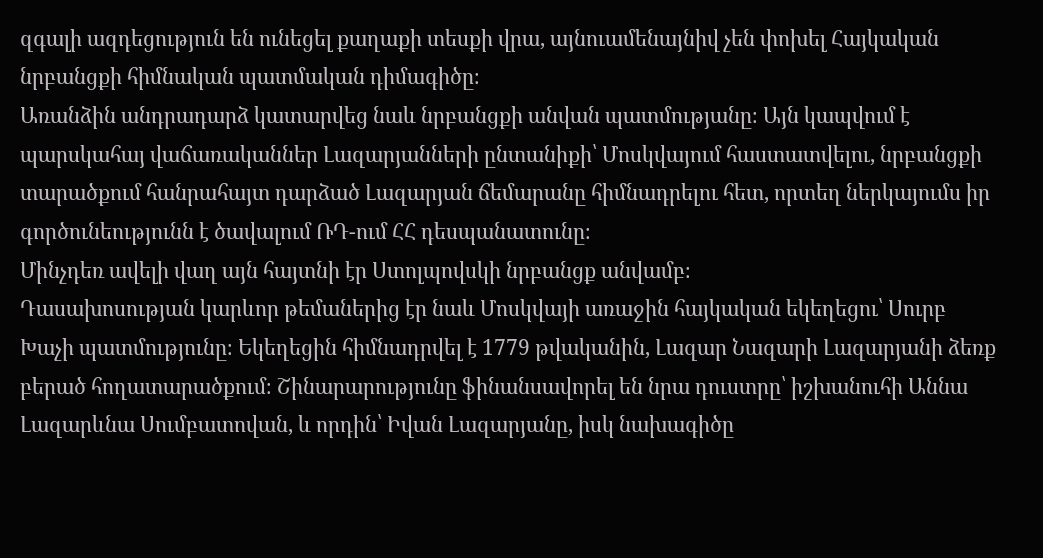զգալի ազդեցություն են ունեցել քաղաքի տեսքի վրա, այնուամենայնիվ չեն փոխել Հայկական նրբանցքի հիմնական պատմական դիմագիծը։
Առանձին անդրադարձ կատարվեց նաև նրբանցքի անվան պատմությանը։ Այն կապվում է պարսկահայ վաճառականներ Լազարյանների ընտանիքի՝ Մոսկվայում հաստատվելու, նրբանցքի տարածքում հանրահայտ դարձած Լազարյան ճեմարանը հիմնադրելու հետ, որտեղ ներկայումս իր գործունեությունն է ծավալում ՌԴ-ում ՀՀ դեսպանատունը։
Մինչդեռ ավելի վաղ այն հայտնի էր Ստոլպովսկի նրբանցք անվամբ։
Դասախոսության կարևոր թեմաներից էր նաև Մոսկվայի առաջին հայկական եկեղեցու՝ Սուրբ Խաչի պատմությունը։ Եկեղեցին հիմնադրվել է 1779 թվականին, Լազար Նազարի Լազարյանի ձեռք բերած հողատարածքում։ Շինարարությունը ֆինանսավորել են նրա դուստրը՝ իշխանուհի Աննա Լազարևնա Սումբատովան, և որդին՝ Իվան Լազարյանը, իսկ նախագիծը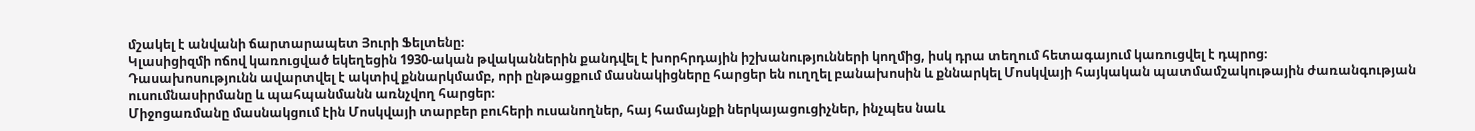մշակել է անվանի ճարտարապետ Յուրի Ֆելտենը։
Կլասիցիզմի ոճով կառուցված եկեղեցին 1930-ական թվականներին քանդվել է խորհրդային իշխանությունների կողմից, իսկ դրա տեղում հետագայում կառուցվել է դպրոց։
Դասախոսությունն ավարտվել է ակտիվ քննարկմամբ, որի ընթացքում մասնակիցները հարցեր են ուղղել բանախոսին և քննարկել Մոսկվայի հայկական պատմամշակութային ժառանգության ուսումնասիրմանը և պահպանմանն առնչվող հարցեր։
Միջոցառմանը մասնակցում էին Մոսկվայի տարբեր բուհերի ուսանողներ, հայ համայնքի ներկայացուցիչներ, ինչպես նաև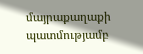մայրաքաղաքի պատմությամբ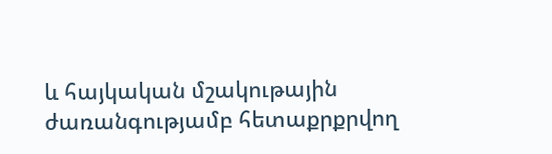և հայկական մշակութային ժառանգությամբ հետաքրքրվող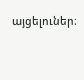այցելուներ։